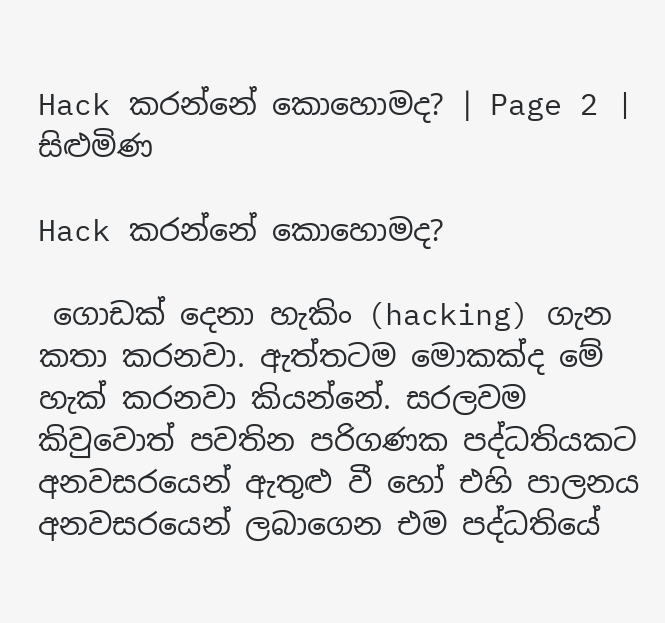Hack කරන්නේ කොහොමද? | Page 2 | සිළුමිණ

Hack කරන්නේ කොහොමද?

 ගොඩක් දෙනා හැකිං (hacking) ගැන කතා කරනවා. ඇත්තටම මොකක්ද මේ හැක් කරනවා කියන්නේ. සරලවම කිවුවොත් පවතින පරිගණක පද්ධතියකට අනවසරයෙන් ඇතුළු වී හෝ එහි පාලනය අනවසරයෙන් ලබාගෙන එම පද්ධතියේ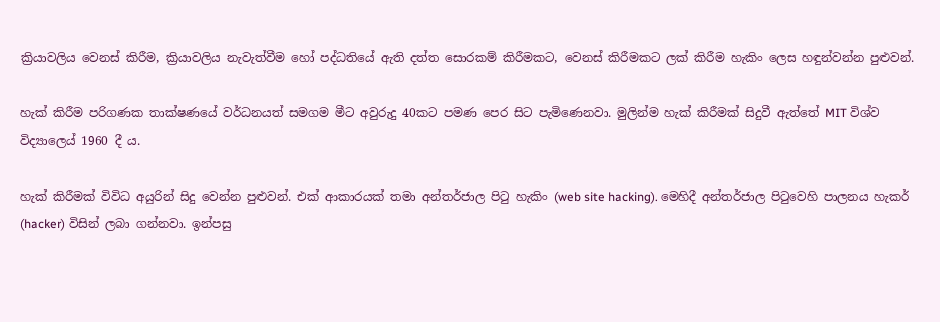ක්‍රියාවලිය වෙනස් කිරීම, ක්‍රියාවලිය නැවැත්වීම හෝ පද්ධතියේ ඇති දත්ත සොරකම් කිරීමකට, වෙනස් කිරීමකට ලක් කිරීම හැකිං ලෙස හඳුන්වන්න පුළුවන්.

හැක් කිරීම පරිගණක තාක්ෂණයේ වර්ධනයත් සමගම මීට අවුරුදු 40කට පමණ පෙර සිට පැමිණෙනවා. මුලින්ම හැක් කිරීමක් සිදුවී ඇත්තේ MIT විශ්ව විද්‍යාලෙය් 1960 දී ය.

හැක් කිරීමක් විවිධ අයුරින් සිදු වෙන්න පුළුවන්. එක් ආකාරයක් තමා අන්තර්ජාල පිටු හැකිං (web site hacking). මෙහිදී අන්තර්ජාල පිටුවෙහි පාලනය හැකර් (hacker) විසින් ලබා ගන්නවා. ඉන්පසු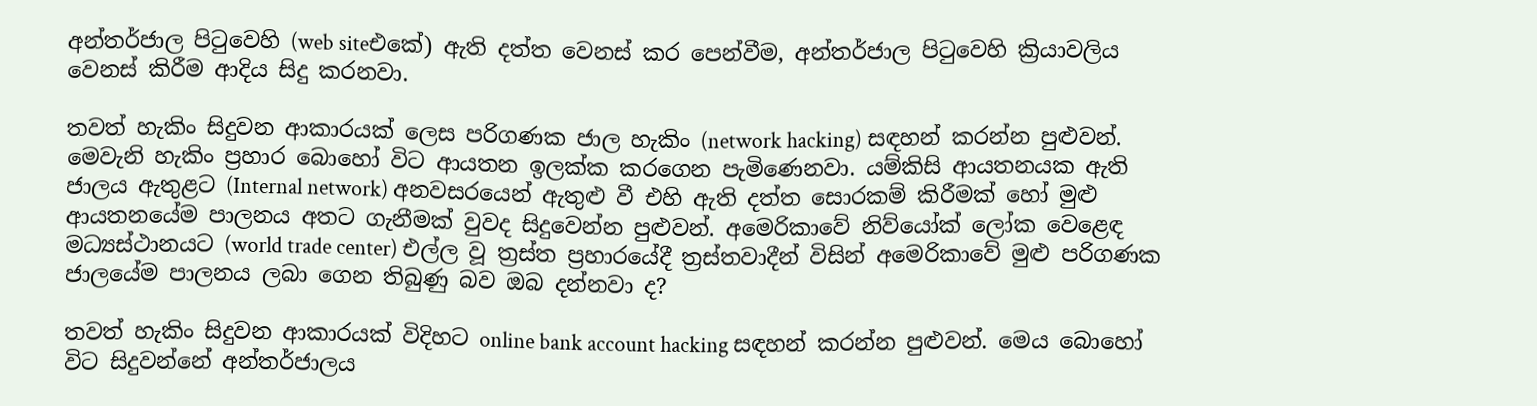අන්තර්ජාල පිටුවෙහි (web siteඑකේ) ඇති දත්ත වෙනස් කර පෙන්වීම, අන්තර්ජාල පිටුවෙහි ක්‍රියාවලිය වෙනස් කිරීම ආදිය සිදු කරනවා.

තවත් හැකිං සිදුවන ආකාරයක් ලෙස පරිගණක ජාල හැකිං (network hacking) සඳහන් කරන්න පුළුවන්. මෙවැනි හැකිං ප්‍රහාර බොහෝ විට ආයතන ඉලක්ක කරගෙන පැමිණෙනවා. යම්කිසි ආයතනයක ඇති ජාලය ඇතුළට (Internal network) අනවසරයෙන් ඇතුළු වී එහි ඇති දත්ත සොරකම් කිරීමක් හෝ මුළු ආයතනයේම පාලනය අතට ගැනීමක් වුවද සිදුවෙන්න පුළුවන්. අමෙරිකාවේ නිව්යෝක් ලෝක වෙළෙඳ මධ්‍යස්ථානයට (world trade center) එල්ල වූ ත්‍රස්ත ප්‍රහාරයේදී ත්‍රස්තවාදීන් විසින් අමෙරිකාවේ මුළු පරිගණක ජාලයේම පාලනය ලබා ගෙන තිබුණු බව ඔබ දන්නවා ද?

තවත් හැකිං සිදුවන ආකාරයක් විදිහට online bank account hacking සඳහන් කරන්න පුළුවන්. මෙය බොහෝ විට සිදුවන්නේ අන්තර්ජාලය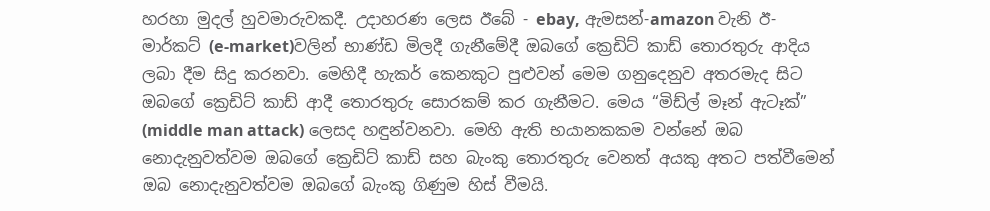හරහා මුදල් හුවමාරුවකදී. උදාහරණ ලෙස ඊබේ - ebay, ඇමසන්-amazon වැනි ඊ- මාර්කට් (e-market)වලින් භාණ්ඩ මිලදී ගැනීමේදී ඔබගේ ක්‍රෙඩිට් කාඩ් තොරතුරු ආදිය ලබා දීම සිදු කරනවා. මෙහිදී හැකර් කෙනකුට පුළුවන් මෙම ගනුදෙනුව අතරමැද සිට ඔබගේ ක්‍රෙඩිට් කාඩ් ආදී තොරතුරු සොරකම් කර ගැනීමට. මෙය “මිඩ්ල් මෑන් ඇටෑක්” (middle man attack) ලෙසද හඳුන්වනවා. මෙහි ඇති භයානකකම වන්නේ ඔබ නොදැනුවත්වම ඔබගේ ක්‍රෙඩිට් කාඩ් සහ බැංකු තොරතුරු වෙනත් අයකු අතට පත්වීමෙන් ඔබ නොදැනුවත්වම ඔබගේ බැංකු ගිණුම හිස් වීමයි.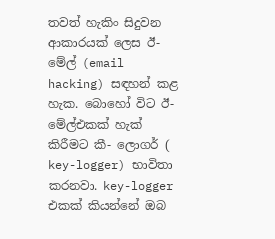තවත් හැකිං සිදුවන ආකාරයක් ලෙස ඊ-මේල් (email hacking) සඳහන් කළ හැක. බොහෝ විට ඊ-මේල්එකක් හැක් කිරීමට කී- ලොගර් ( key-logger) භාවිතා කරනවා. key-logger එකක් කියන්නේ ඔබ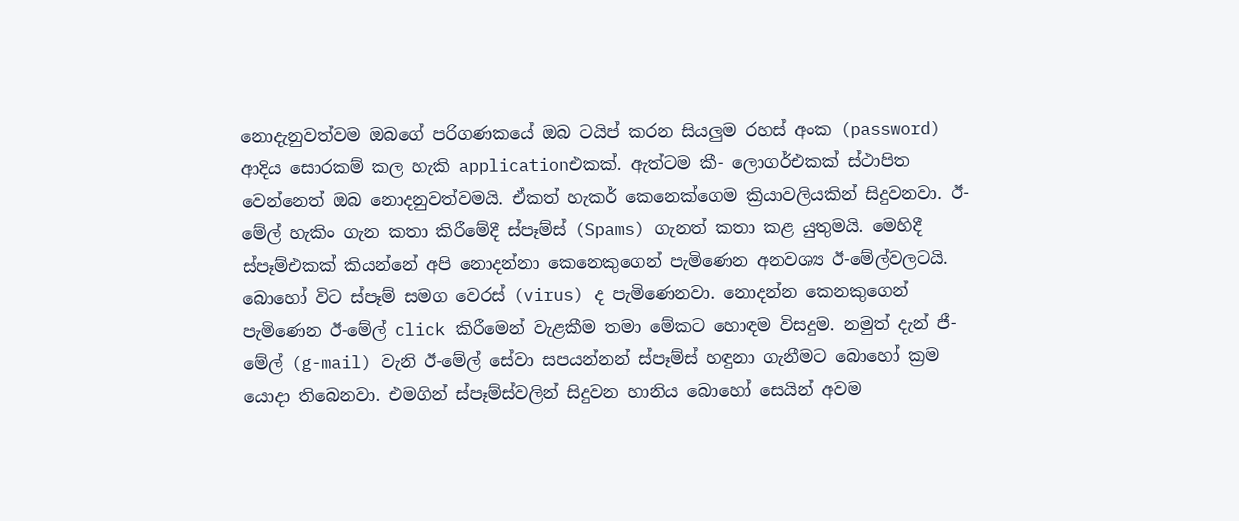නොදැනුවත්වම ඔබගේ පරිගණකයේ ඔබ ටයිප් කරන සියලුම රහස් අංක (password) ආදිය සොරකම් කල හැකි applicationඑකක්. ඇත්ටම කී- ලොගර්එකක් ස්ථාපිත වෙන්නෙත් ඔබ නොදනුවත්වමයි. ඒකත් හැකර් කෙනෙක්ගෙම ක්‍රියාවලියකින් සිදුවනවා. ඊ-මේල් හැකිං ගැන කතා කිරීමේදී ස්පෑම්ස් (Spams) ගැනත් කතා කළ යුතුමයි. මෙහිදී ස්පෑම්එකක් කියන්නේ අපි නොදන්නා කෙනෙකුගෙන් පැමිණෙන අනවශ්‍ය ඊ-මේල්වලටයි. බොහෝ විට ස්පෑම් සමග වෙරස් (virus) ද පැමිණෙනවා. නොදන්න කෙනකුගෙන් පැමිණෙන ඊ-මේල් click කිරීමෙන් වැළකීම තමා මේකට හොඳම විසදුම. නමුත් දැන් ජී- මේල් (g-mail) වැනි ඊ-මේල් සේවා සපයන්නන් ස්පෑම්ස් හඳුනා ගැනීමට බොහෝ ක්‍රම යොදා තිබෙනවා. එමගින් ස්පෑම්ස්වලින් සිදුවන හානිය බොහෝ සෙයින් අවම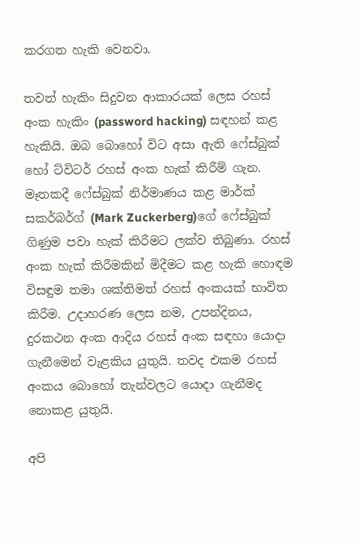කරගත හැකි වෙනවා.

තවත් හැකිං සිදුවන ආකාරයක් ලෙස රහස් අංක හැකිං (password hacking) සඳහන් කළ හැකියි. ඔබ බොහෝ විට අසා ඇති ෆේස්බුක් හෝ ට්විටර් රහස් අංක හැක් කිරීම් ගැන. මෑතකදී ෆේස්බුක් නිර්මාණය කළ මාර්ක් සකර්බර්ග් (Mark Zuckerberg)ගේ ෆේස්බුක් ගිණුම පවා හැක් කිරීමට ලක්ව තිබුණා. රහස් අංක හැක් කිරීමකින් මිදීමට කළ හැකි හොඳම විසඳුම තමා ශක්තිමත් රහස් අංකයක් භාවිත කිරීම. උදාහරණ ලෙස නම, උපන්දිනය, දුරකථන අංක ආදිය රහස් අංක සඳහා යොදා ගැනීමෙන් වැළකිය යුතුයි. තවද එකම රහස් අංකය බොහෝ තැන්වලට යොදා ගැනීමද නොකළ යුතුයි.

අපි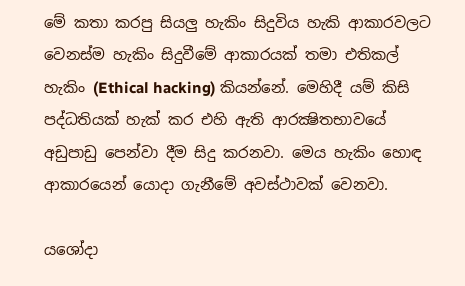මේ කතා කරපු සියලු හැකිං සිදුවිය හැකි ආකාරවලට වෙනස්ම හැකිං සිදුවීමේ ආකාරයක් තමා එතිකල් හැකිං (Ethical hacking) කියන්නේ. මෙහිදී යම් කිසි පද්ධතියක් හැක් කර එහි ඇති ආරක්‍ෂිතභාවයේ අඩුපාඩු පෙන්වා දීම සිදු කරනවා. මෙය හැකිං හොඳ ආකාරයෙන් යොදා ගැනීමේ අවස්ථාවක් වෙනවා.

යශෝදා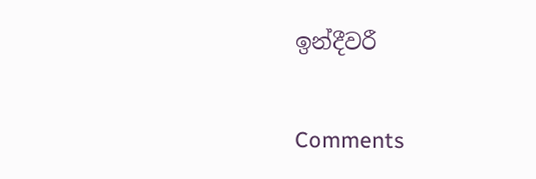ඉන්දීවරී

Comments